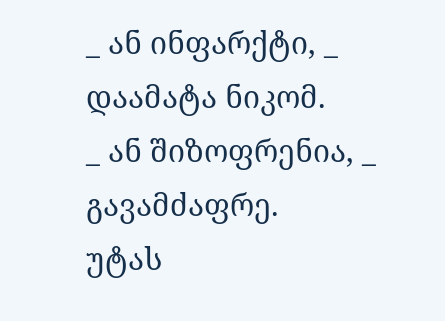_ ან ინფარქტი, _ დაამატა ნიკომ.
_ ან შიზოფრენია, _ გავამძაფრე.
უტას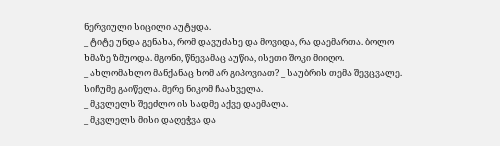ნერვიული სიცილი აუტყდა.
_ ტიტე უნდა გენახა, რომ დავუძახე და მოვიდა, რა დაემართა. ბოლო ხმაზე ზმუოდა. მგონი, წნევამაც აუწია, ისეთი შოკი მიიღო.
_ ახლომახლო მანქანაც ხომ არ გიპოვიათ? _ საუბრის თემა შევცვალე.
სიჩუმე გაიწელა. მერე ნიკომ ჩაახველა.
_ მკვლელს შეეძლო ის სადმე აქვე დაემალა.
_ მკვლელს მისი დაღეჭვა და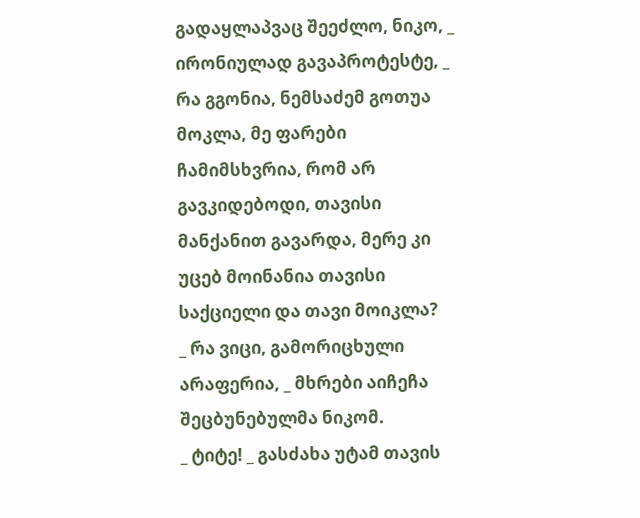გადაყლაპვაც შეეძლო, ნიკო, _ ირონიულად გავაპროტესტე, _ რა გგონია, ნემსაძემ გოთუა მოკლა, მე ფარები ჩამიმსხვრია, რომ არ გავკიდებოდი, თავისი მანქანით გავარდა, მერე კი უცებ მოინანია თავისი საქციელი და თავი მოიკლა?
_ რა ვიცი, გამორიცხული არაფერია, _ მხრები აიჩეჩა შეცბუნებულმა ნიკომ.
_ ტიტე! _ გასძახა უტამ თავის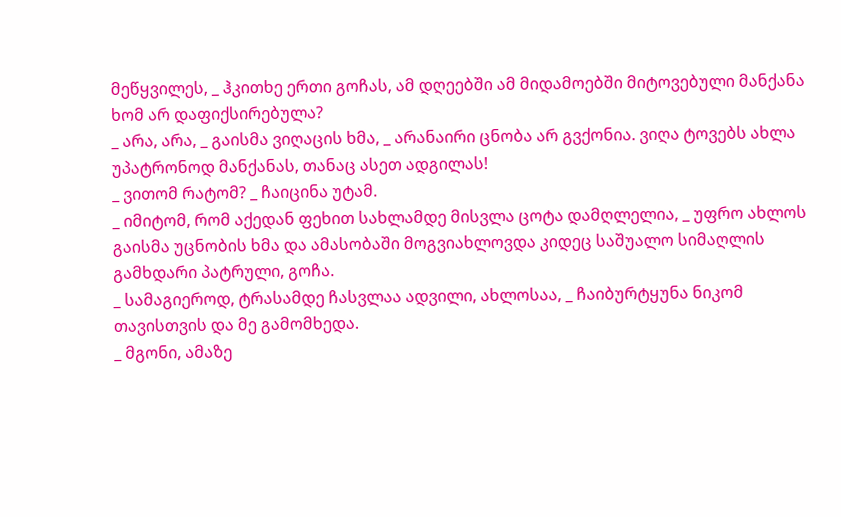მეწყვილეს, _ ჰკითხე ერთი გოჩას, ამ დღეებში ამ მიდამოებში მიტოვებული მანქანა ხომ არ დაფიქსირებულა?
_ არა, არა, _ გაისმა ვიღაცის ხმა, _ არანაირი ცნობა არ გვქონია. ვიღა ტოვებს ახლა უპატრონოდ მანქანას, თანაც ასეთ ადგილას!
_ ვითომ რატომ? _ ჩაიცინა უტამ.
_ იმიტომ, რომ აქედან ფეხით სახლამდე მისვლა ცოტა დამღლელია, _ უფრო ახლოს გაისმა უცნობის ხმა და ამასობაში მოგვიახლოვდა კიდეც საშუალო სიმაღლის გამხდარი პატრული, გოჩა.
_ სამაგიეროდ, ტრასამდე ჩასვლაა ადვილი, ახლოსაა, _ ჩაიბურტყუნა ნიკომ თავისთვის და მე გამომხედა.
_ მგონი, ამაზე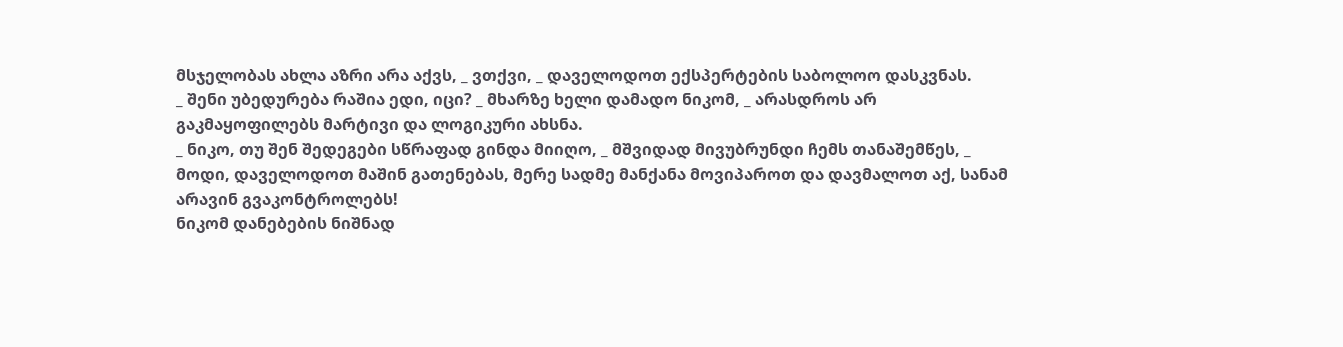მსჯელობას ახლა აზრი არა აქვს, _ ვთქვი, _ დაველოდოთ ექსპერტების საბოლოო დასკვნას.
_ შენი უბედურება რაშია ედი, იცი? _ მხარზე ხელი დამადო ნიკომ, _ არასდროს არ გაკმაყოფილებს მარტივი და ლოგიკური ახსნა.
_ ნიკო, თუ შენ შედეგები სწრაფად გინდა მიიღო, _ მშვიდად მივუბრუნდი ჩემს თანაშემწეს, _ მოდი, დაველოდოთ მაშინ გათენებას, მერე სადმე მანქანა მოვიპაროთ და დავმალოთ აქ, სანამ არავინ გვაკონტროლებს!
ნიკომ დანებების ნიშნად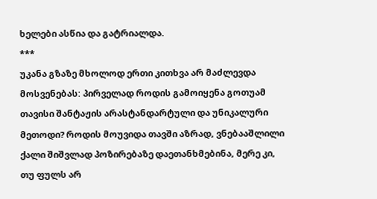ხელები ასწია და გატრიალდა.
***
უკანა გზაზე მხოლოდ ერთი კითხვა არ მაძლევდა მოსვენებას: პირველად როდის გამოიყენა გოთუამ თავისი შანტაჟის არასტანდარტული და უნიკალური მეთოდი? როდის მოუვიდა თავში აზრად, ვნებააშლილი ქალი შიშვლად პოზირებაზე დაეთანხმებინა, მერე კი, თუ ფულს არ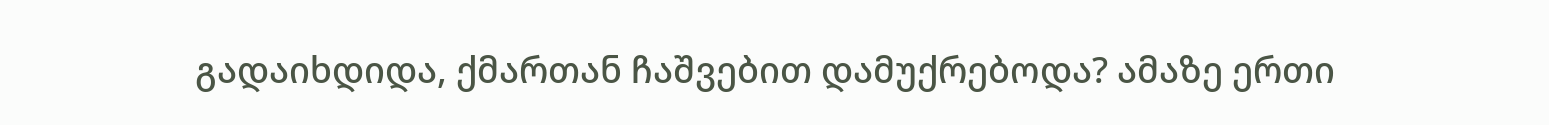გადაიხდიდა, ქმართან ჩაშვებით დამუქრებოდა? ამაზე ერთი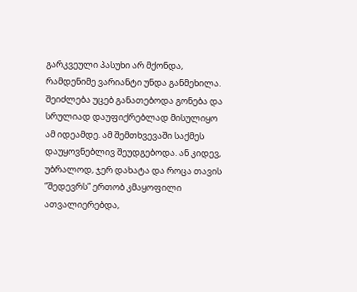გარკვეული პასუხი არ მქონდა, რამდენიმე ვარიანტი უნდა განმეხილა. შეიძლება უცებ განათებოდა გონება და სრულიად დაუფიქრებლად მისულიყო ამ იდეამდე. ამ შემთხვევაში საქმეს დაუყოვნებლივ შეუდგებოდა. ან კიდევ, უბრალოდ, ჯერ დახატა და როცა თავის “შედევრს” ერთობ კმაყოფილი ათვალიერებდა,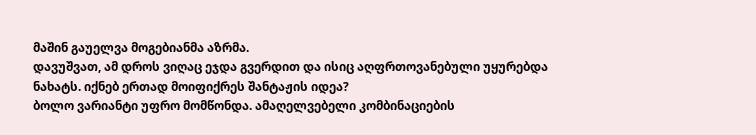მაშინ გაუელვა მოგებიანმა აზრმა.
დავუშვათ, ამ დროს ვიღაც ეჯდა გვერდით და ისიც აღფრთოვანებული უყურებდა ნახატს. იქნებ ერთად მოიფიქრეს შანტაჟის იდეა?
ბოლო ვარიანტი უფრო მომწონდა. ამაღელვებელი კომბინაციების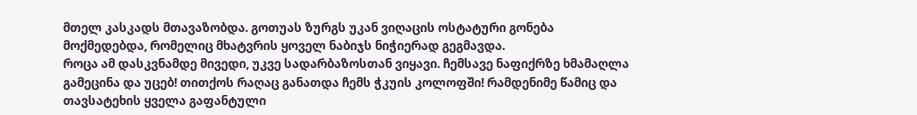მთელ კასკადს მთავაზობდა. გოთუას ზურგს უკან ვიღაცის ოსტატური გონება მოქმედებდა, რომელიც მხატვრის ყოველ ნაბიჯს ნიჭიერად გეგმავდა.
როცა ამ დასკვნამდე მივედი, უკვე სადარბაზოსთან ვიყავი. ჩემსავე ნაფიქრზე ხმამაღლა გამეცინა და უცებ! თითქოს რაღაც განათდა ჩემს ჭკუის კოლოფში! რამდენიმე წამიც და თავსატეხის ყველა გაფანტული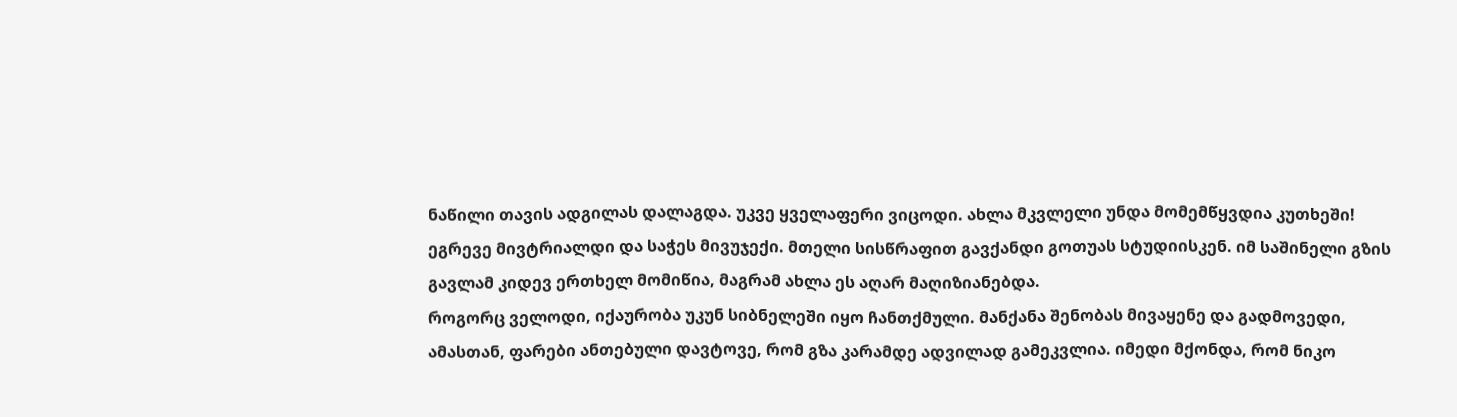ნაწილი თავის ადგილას დალაგდა. უკვე ყველაფერი ვიცოდი. ახლა მკვლელი უნდა მომემწყვდია კუთხეში!
ეგრევე მივტრიალდი და საჭეს მივუჯექი. მთელი სისწრაფით გავქანდი გოთუას სტუდიისკენ. იმ საშინელი გზის გავლამ კიდევ ერთხელ მომიწია, მაგრამ ახლა ეს აღარ მაღიზიანებდა.
როგორც ველოდი, იქაურობა უკუნ სიბნელეში იყო ჩანთქმული. მანქანა შენობას მივაყენე და გადმოვედი, ამასთან, ფარები ანთებული დავტოვე, რომ გზა კარამდე ადვილად გამეკვლია. იმედი მქონდა, რომ ნიკო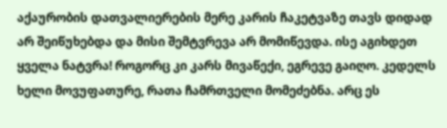აქაურობის დათვალიერების მერე კარის ჩაკეტვაზე თავს დიდად არ შეიწუხებდა და მისი შემტვრევა არ მომიწევდა. ისე აგიხდეთ ყველა ნატვრა! როგორც კი კარს მივაწექი, ეგრევე გაიღო. კედელს ხელი მოვუფათურე, რათა ჩამრთველი მომეძებნა. არც ეს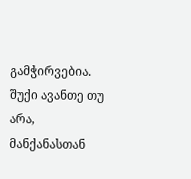გამჭირვებია. შუქი ავანთე თუ არა, მანქანასთან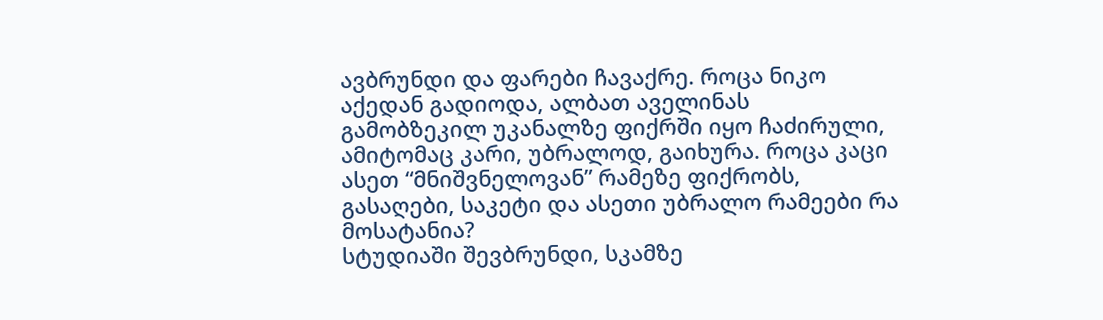ავბრუნდი და ფარები ჩავაქრე. როცა ნიკო აქედან გადიოდა, ალბათ აველინას გამობზეკილ უკანალზე ფიქრში იყო ჩაძირული, ამიტომაც კარი, უბრალოდ, გაიხურა. როცა კაცი ასეთ “მნიშვნელოვან” რამეზე ფიქრობს, გასაღები, საკეტი და ასეთი უბრალო რამეები რა მოსატანია?
სტუდიაში შევბრუნდი, სკამზე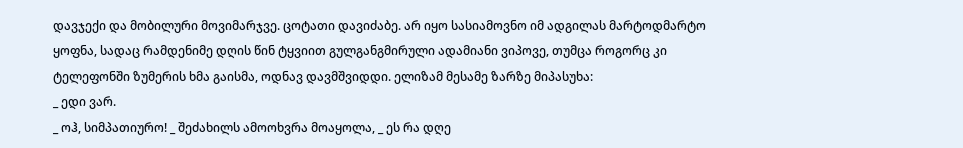დავჯექი და მობილური მოვიმარჯვე. ცოტათი დავიძაბე. არ იყო სასიამოვნო იმ ადგილას მარტოდმარტო ყოფნა, სადაც რამდენიმე დღის წინ ტყვიით გულგანგმირული ადამიანი ვიპოვე, თუმცა როგორც კი ტელეფონში ზუმერის ხმა გაისმა, ოდნავ დავმშვიდდი. ელიზამ მესამე ზარზე მიპასუხა:
_ ედი ვარ.
_ ოჰ, სიმპათიურო! _ შეძახილს ამოოხვრა მოაყოლა, _ ეს რა დღე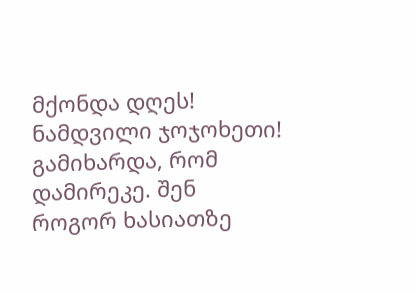მქონდა დღეს! ნამდვილი ჯოჯოხეთი! გამიხარდა, რომ დამირეკე. შენ როგორ ხასიათზე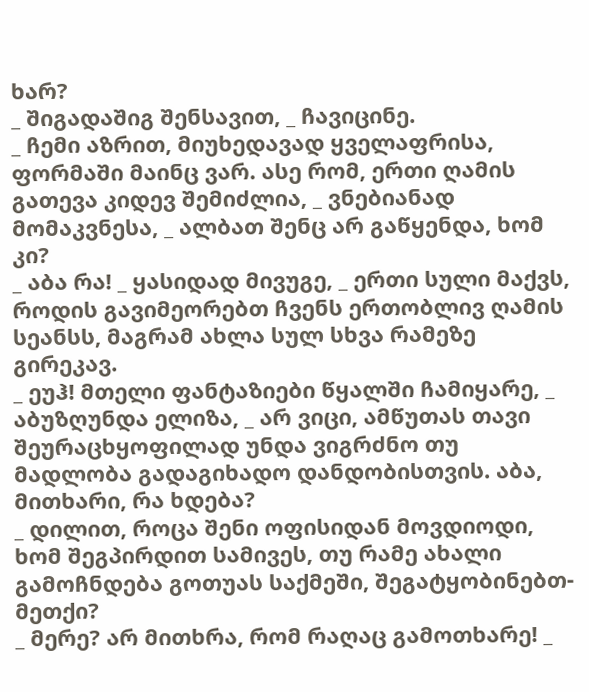ხარ?
_ შიგადაშიგ შენსავით, _ ჩავიცინე.
_ ჩემი აზრით, მიუხედავად ყველაფრისა, ფორმაში მაინც ვარ. ასე რომ, ერთი ღამის გათევა კიდევ შემიძლია, _ ვნებიანად მომაკვნესა, _ ალბათ შენც არ გაწყენდა, ხომ კი?
_ აბა რა! _ ყასიდად მივუგე, _ ერთი სული მაქვს, როდის გავიმეორებთ ჩვენს ერთობლივ ღამის სეანსს, მაგრამ ახლა სულ სხვა რამეზე გირეკავ.
_ ეუჰ! მთელი ფანტაზიები წყალში ჩამიყარე, _ აბუზღუნდა ელიზა, _ არ ვიცი, ამწუთას თავი შეურაცხყოფილად უნდა ვიგრძნო თუ მადლობა გადაგიხადო დანდობისთვის. აბა, მითხარი, რა ხდება?
_ დილით, როცა შენი ოფისიდან მოვდიოდი, ხომ შეგპირდით სამივეს, თუ რამე ახალი გამოჩნდება გოთუას საქმეში, შეგატყობინებთ-მეთქი?
_ მერე? არ მითხრა, რომ რაღაც გამოთხარე! _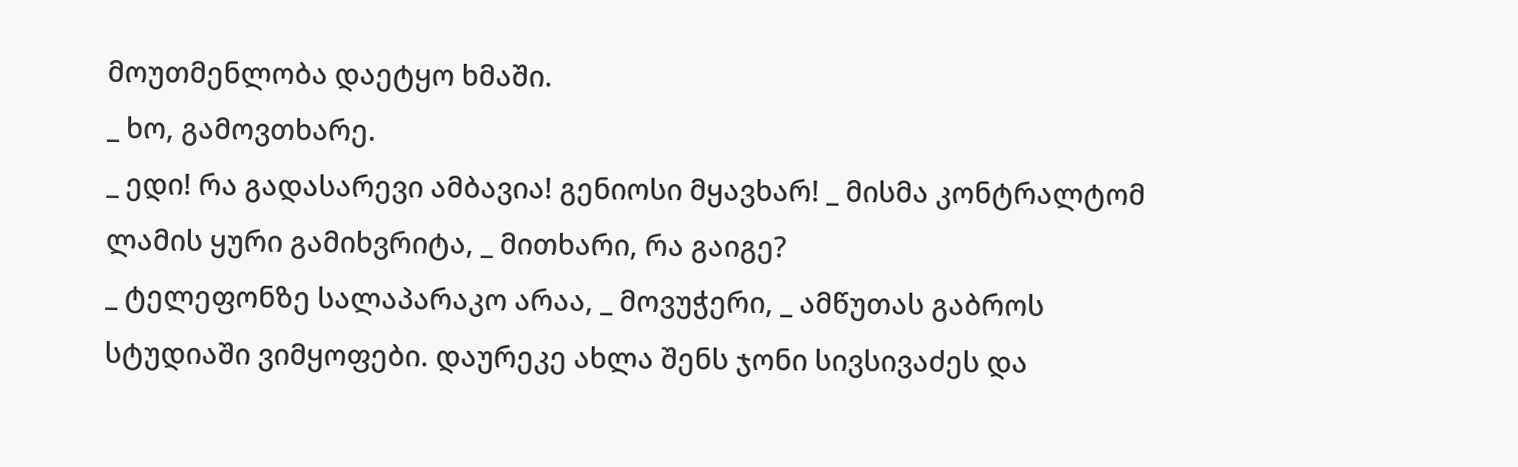მოუთმენლობა დაეტყო ხმაში.
_ ხო, გამოვთხარე.
_ ედი! რა გადასარევი ამბავია! გენიოსი მყავხარ! _ მისმა კონტრალტომ ლამის ყური გამიხვრიტა, _ მითხარი, რა გაიგე?
_ ტელეფონზე სალაპარაკო არაა, _ მოვუჭერი, _ ამწუთას გაბროს სტუდიაში ვიმყოფები. დაურეკე ახლა შენს ჯონი სივსივაძეს და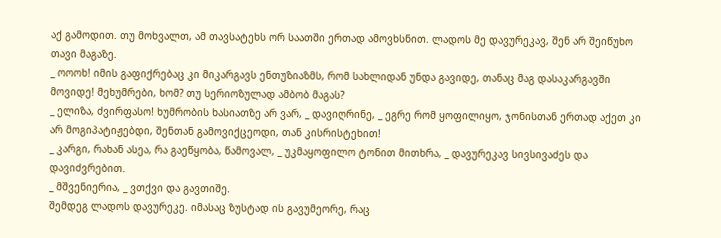აქ გამოდით. თუ მოხვალთ, ამ თავსატეხს ორ საათში ერთად ამოვხსნით. ლადოს მე დავურეკავ, შენ არ შეიწუხო თავი მაგაზე.
_ ოოოხ! იმის გაფიქრებაც კი მიკარგავს ენთუზიაზმს, რომ სახლიდან უნდა გავიდე, თანაც მაგ დასაკარგავში მოვიდე! მეხუმრები, ხომ? თუ სერიოზულად ამბობ მაგას?
_ ელიზა, ძვირფასო! ხუმრობის ხასიათზე არ ვარ, _ დავიღრინე, _ ეგრე რომ ყოფილიყო, ჯონისთან ერთად აქეთ კი არ მოგიპატიჟებდი, შენთან გამოვიქცეოდი, თან კისრისტეხით!
_ კარგი, რახან ასეა, რა გაეწყობა, წამოვალ, _ უკმაყოფილო ტონით მითხრა, _ დავურეკავ სივსივაძეს და დავიძვრებით.
_ მშვენიერია, _ ვთქვი და გავთიშე.
შემდეგ ლადოს დავურეკე. იმასაც ზუსტად ის გავუმეორე, რაც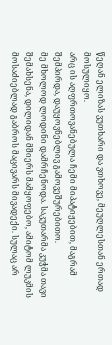წეღან ელიზას ვუთხარი და ვთხოვე, მეუღლესთან ერთად მოსულიყო.
არც ის აღფრთოვანებულა ჩემი მიპატიჟებით, მაგრამ შემპირდა, დაუყოვნებლივ გამოვეშურებითო.
მე მხოლოდ ლოდინი დამრჩენოდა. საკუთარმა კუჭმა თავი შემახსენა, დილიდან მშიერს მამყოფებო, ამიტომ ლუკმის მოსაძიებლად გაბროს მაცივარს მივადექი. სულაც არ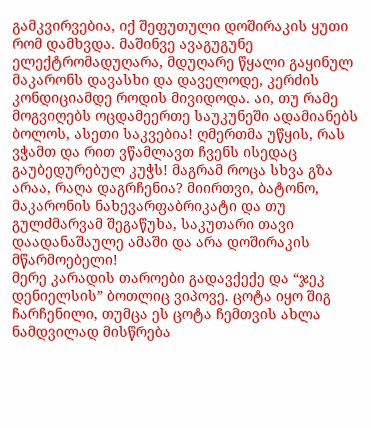გამკვირვებია, იქ შეფუთული დოშირაკის ყუთი რომ დამხვდა. მაშინვე ავაგუგუნე ელექტრომადუღარა, მდუღარე წყალი გაყინულ მაკარონს დავასხი და დაველოდე, კერძის კონდიციამდე როდის მივიდოდა. აი, თუ რამე მოგვიღებს ოცდამეერთე საუკუნეში ადამიანებს ბოლოს, ასეთი საკვებია! ღმერთმა უწყის, რას ვჭამთ და რით ვწამლავთ ჩვენს ისედაც გაუბედურებულ კუჭს! მაგრამ როცა სხვა გზა არაა, რაღა დაგრჩენია? მიირთვი, ბატონო, მაკარონის ნახევარფაბრიკატი და თუ გულძმარვამ შეგაწუხა, საკუთარი თავი დაადანაშაულე ამაში და არა დოშირაკის მწარმოებელი!
მერე კარადის თაროები გადავქექე და “ჯეკ დენიელსის” ბოთლიც ვიპოვე. ცოტა იყო შიგ ჩარჩენილი, თუმცა ეს ცოტა ჩემთვის ახლა ნამდვილად მისწრება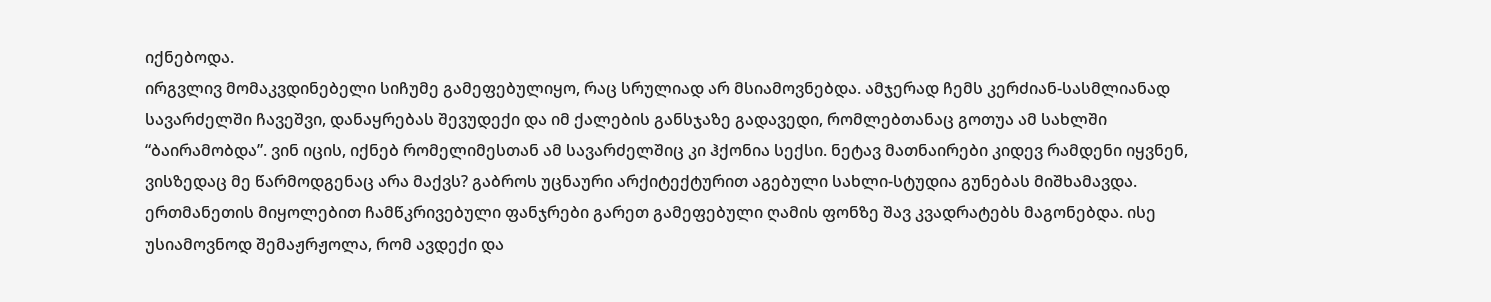იქნებოდა.
ირგვლივ მომაკვდინებელი სიჩუმე გამეფებულიყო, რაც სრულიად არ მსიამოვნებდა. ამჯერად ჩემს კერძიან-სასმლიანად სავარძელში ჩავეშვი, დანაყრებას შევუდექი და იმ ქალების განსჯაზე გადავედი, რომლებთანაც გოთუა ამ სახლში “ბაირამობდა”. ვინ იცის, იქნებ რომელიმესთან ამ სავარძელშიც კი ჰქონია სექსი. ნეტავ მათნაირები კიდევ რამდენი იყვნენ, ვისზედაც მე წარმოდგენაც არა მაქვს? გაბროს უცნაური არქიტექტურით აგებული სახლი-სტუდია გუნებას მიშხამავდა. ერთმანეთის მიყოლებით ჩამწკრივებული ფანჯრები გარეთ გამეფებული ღამის ფონზე შავ კვადრატებს მაგონებდა. ისე უსიამოვნოდ შემაჟრჟოლა, რომ ავდექი და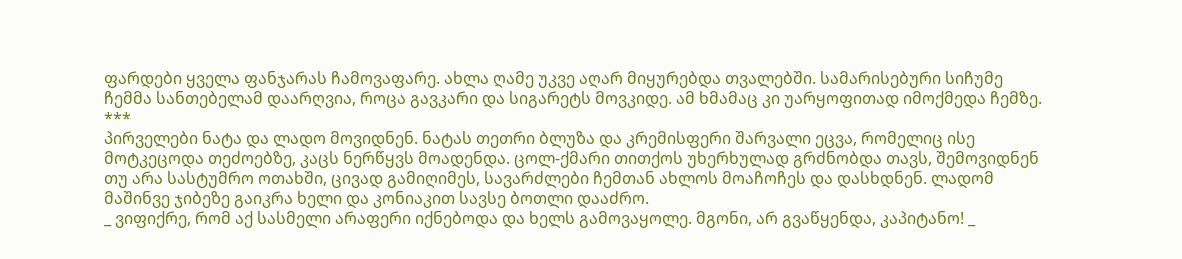ფარდები ყველა ფანჯარას ჩამოვაფარე. ახლა ღამე უკვე აღარ მიყურებდა თვალებში. სამარისებური სიჩუმე ჩემმა სანთებელამ დაარღვია, როცა გავკარი და სიგარეტს მოვკიდე. ამ ხმამაც კი უარყოფითად იმოქმედა ჩემზე.
***
პირველები ნატა და ლადო მოვიდნენ. ნატას თეთრი ბლუზა და კრემისფერი შარვალი ეცვა, რომელიც ისე მოტკეცოდა თეძოებზე, კაცს ნერწყვს მოადენდა. ცოლ-ქმარი თითქოს უხერხულად გრძნობდა თავს, შემოვიდნენ თუ არა სასტუმრო ოთახში, ცივად გამიღიმეს, სავარძლები ჩემთან ახლოს მოაჩოჩეს და დასხდნენ. ლადომ მაშინვე ჯიბეზე გაიკრა ხელი და კონიაკით სავსე ბოთლი დააძრო.
_ ვიფიქრე, რომ აქ სასმელი არაფერი იქნებოდა და ხელს გამოვაყოლე. მგონი, არ გვაწყენდა, კაპიტანო! _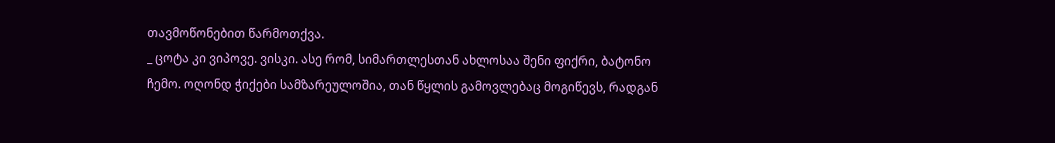თავმოწონებით წარმოთქვა.
_ ცოტა კი ვიპოვე. ვისკი. ასე რომ, სიმართლესთან ახლოსაა შენი ფიქრი, ბატონო ჩემო. ოღონდ ჭიქები სამზარეულოშია, თან წყლის გამოვლებაც მოგიწევს, რადგან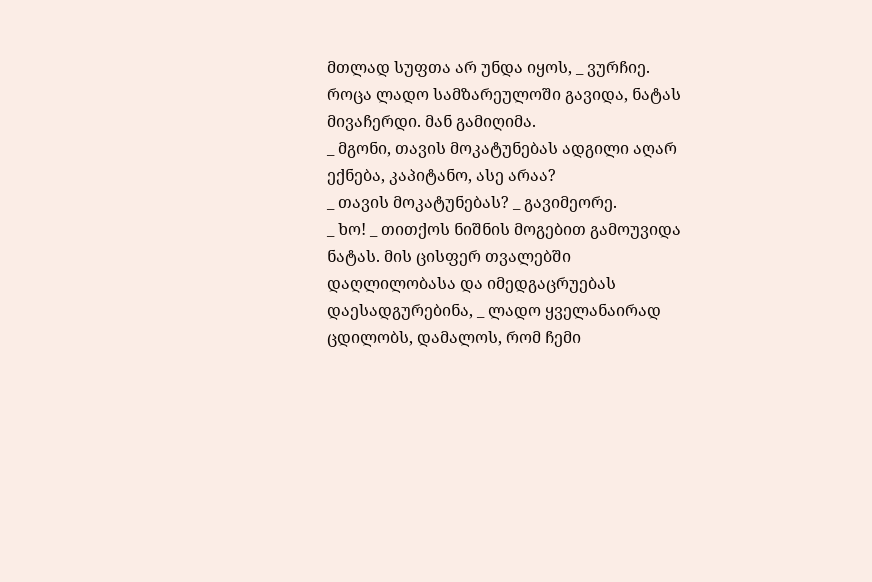მთლად სუფთა არ უნდა იყოს, _ ვურჩიე.
როცა ლადო სამზარეულოში გავიდა, ნატას მივაჩერდი. მან გამიღიმა.
_ მგონი, თავის მოკატუნებას ადგილი აღარ ექნება, კაპიტანო, ასე არაა?
_ თავის მოკატუნებას? _ გავიმეორე.
_ ხო! _ თითქოს ნიშნის მოგებით გამოუვიდა ნატას. მის ცისფერ თვალებში დაღლილობასა და იმედგაცრუებას დაესადგურებინა, _ ლადო ყველანაირად ცდილობს, დამალოს, რომ ჩემი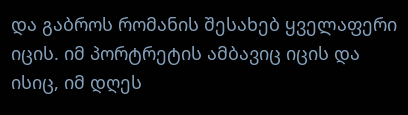და გაბროს რომანის შესახებ ყველაფერი იცის. იმ პორტრეტის ამბავიც იცის და ისიც, იმ დღეს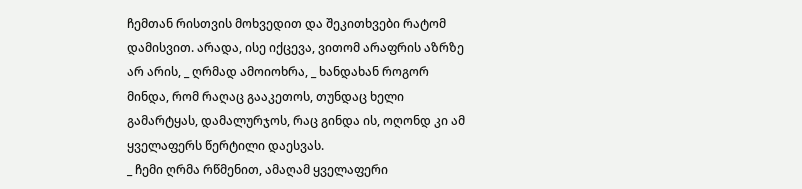ჩემთან რისთვის მოხვედით და შეკითხვები რატომ დამისვით. არადა, ისე იქცევა, ვითომ არაფრის აზრზე არ არის, _ ღრმად ამოიოხრა, _ ხანდახან როგორ მინდა, რომ რაღაც გააკეთოს, თუნდაც ხელი გამარტყას, დამალურჯოს, რაც გინდა ის, ოღონდ კი ამ ყველაფერს წერტილი დაესვას.
_ ჩემი ღრმა რწმენით, ამაღამ ყველაფერი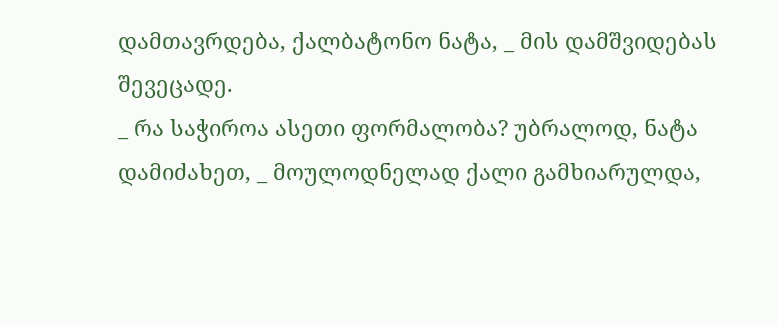დამთავრდება, ქალბატონო ნატა, _ მის დამშვიდებას შევეცადე.
_ რა საჭიროა ასეთი ფორმალობა? უბრალოდ, ნატა დამიძახეთ, _ მოულოდნელად ქალი გამხიარულდა,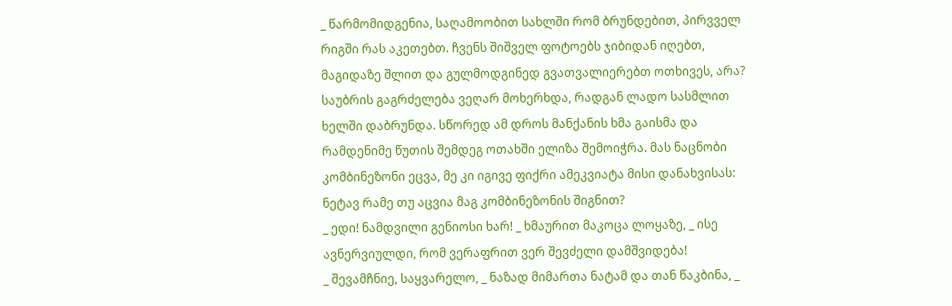_ წარმომიდგენია, საღამოობით სახლში რომ ბრუნდებით, პირვველ რიგში რას აკეთებთ. ჩვენს შიშველ ფოტოებს ჯიბიდან იღებთ, მაგიდაზე შლით და გულმოდგინედ გვათვალიერებთ ოთხივეს, არა?
საუბრის გაგრძელება ვეღარ მოხერხდა, რადგან ლადო სასმლით ხელში დაბრუნდა. სწორედ ამ დროს მანქანის ხმა გაისმა და რამდენიმე წუთის შემდეგ ოთახში ელიზა შემოიჭრა. მას ნაცნობი კომბინეზონი ეცვა, მე კი იგივე ფიქრი ამეკვიატა მისი დანახვისას: ნეტავ რამე თუ აცვია მაგ კომბინეზონის შიგნით?
_ ედი! ნამდვილი გენიოსი ხარ! _ ხმაურით მაკოცა ლოყაზე, _ ისე ავნერვიულდი, რომ ვერაფრით ვერ შევძელი დამშვიდება!
_ შევამჩნიე, საყვარელო, _ ნაზად მიმართა ნატამ და თან წაკბინა, _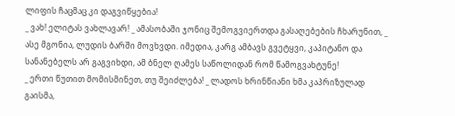ლიფის ჩაცმაც კი დაგვიწყებია!
_ ვახ! ელიტას ვახლავარ! _ ამასობაში ჯონიც შემოგვიერთდა გასაღებების ჩხარუნით, _ ასე მგონია, ლუდის ბარში მოვხვდი. იმედია, კარგ ამბავს გვეტყვი, კაპიტანო და სანანებელს არ გაგვიხდი, ამ ბნელ ღამეს საწოლიდან რომ წამოგვახტუნე!
_ ერთი წუთით მომისმინეთ, თუ შეიძლება! _ ლადოს ხრინწიანი ხმა კაპრიზულად გაისმა,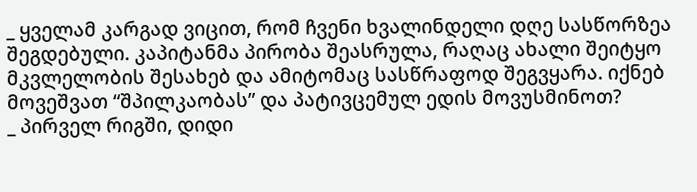_ ყველამ კარგად ვიცით, რომ ჩვენი ხვალინდელი დღე სასწორზეა შეგდებული. კაპიტანმა პირობა შეასრულა, რაღაც ახალი შეიტყო მკვლელობის შესახებ და ამიტომაც სასწრაფოდ შეგვყარა. იქნებ მოვეშვათ “შპილკაობას” და პატივცემულ ედის მოვუსმინოთ?
_ პირველ რიგში, დიდი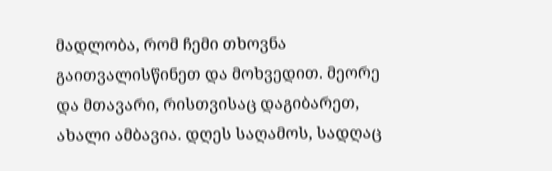მადლობა, რომ ჩემი თხოვნა გაითვალისწინეთ და მოხვედით. მეორე და მთავარი, რისთვისაც დაგიბარეთ, ახალი ამბავია. დღეს საღამოს, სადღაც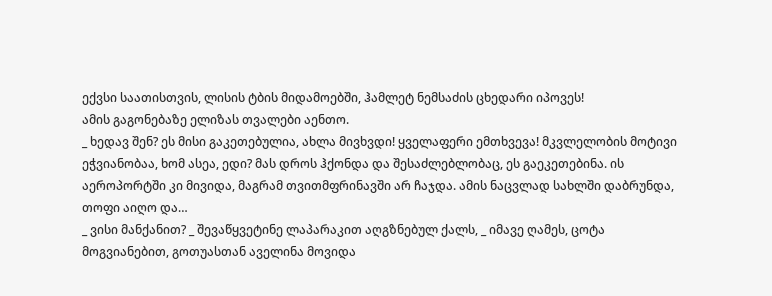ექვსი საათისთვის, ლისის ტბის მიდამოებში, ჰამლეტ ნემსაძის ცხედარი იპოვეს!
ამის გაგონებაზე ელიზას თვალები აენთო.
_ ხედავ შენ? ეს მისი გაკეთებულია, ახლა მივხვდი! ყველაფერი ემთხვევა! მკვლელობის მოტივი ეჭვიანობაა, ხომ ასეა, ედი? მას დროს ჰქონდა და შესაძლებლობაც, ეს გაეკეთებინა. ის აეროპორტში კი მივიდა, მაგრამ თვითმფრინავში არ ჩაჯდა. ამის ნაცვლად სახლში დაბრუნდა, თოფი აიღო და…
_ ვისი მანქანით? _ შევაწყვეტინე ლაპარაკით აღგზნებულ ქალს, _ იმავე ღამეს, ცოტა მოგვიანებით, გოთუასთან აველინა მოვიდა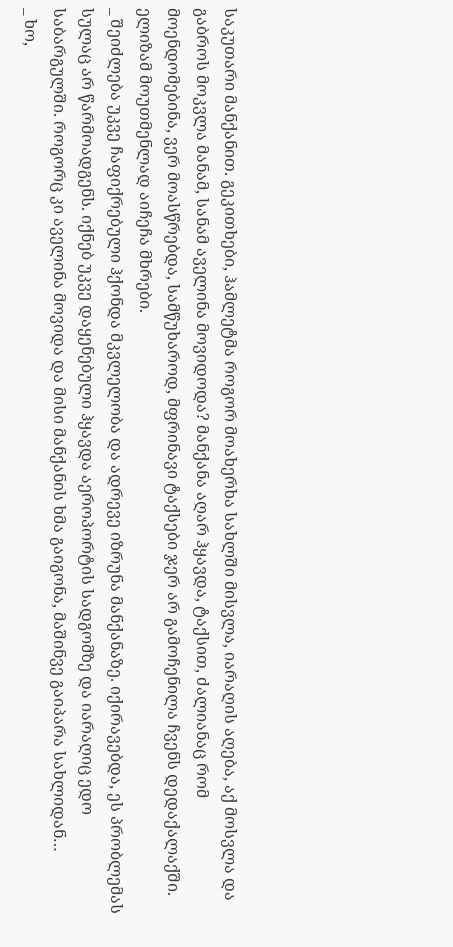საკუთარი მანქანით. გეკითხები, ჰამლეტმა როგორ მოახერხა სახლში მისვლა, იარაღის აღება, აქ მოსვლა და გაბროს მოკვლა მანამ, სანამ აველინა მოვიდოდა? მანქანა აღარ ჰყავდა, ტაქსით, ძალიანაც რომ მოენდომებინა, ვერ მოასწრებდა, სამწუხაროდ, მფრინავი ტაქსები ჯერ არ გამოჩენილა ჩვენს დედაქალაქში.
ელიზამ მოუთმენლად აიჩეჩა მხრები.
_ შეიძლება უკვე ჩაფიქრებული ჰქონდა მკვლელობა და ადრევე იზრუნა მანქანაზე. იქირავებდა, ეს პრობლემას სულაც არ წარმოადგენს. იქნებ უკვე დაყენებული ჰყავდა აეროპორტის სადგომზე და იარაღიც ედო საბარგულში. როგორც კი აველინა მოვიდა და მისი მანქანის ხმა გაიგონა, მაშინვე გაიპარა სახლიდან…
_ ხო,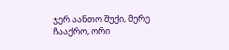ჯერ აანთო შუქი, მერე ჩააქრო, ორი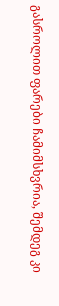გასროლით ფარები ჩამიმსხვრია, შემდეგ კი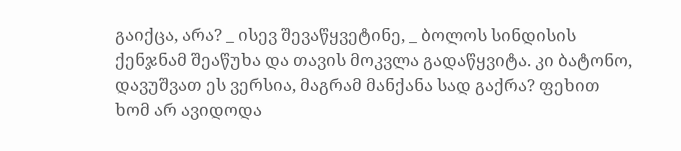გაიქცა, არა? _ ისევ შევაწყვეტინე, _ ბოლოს სინდისის ქენჯნამ შეაწუხა და თავის მოკვლა გადაწყვიტა. კი ბატონო, დავუშვათ ეს ვერსია, მაგრამ მანქანა სად გაქრა? ფეხით ხომ არ ავიდოდა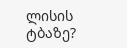ლისის ტბაზე?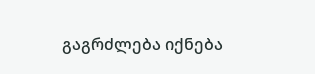გაგრძლება იქნება